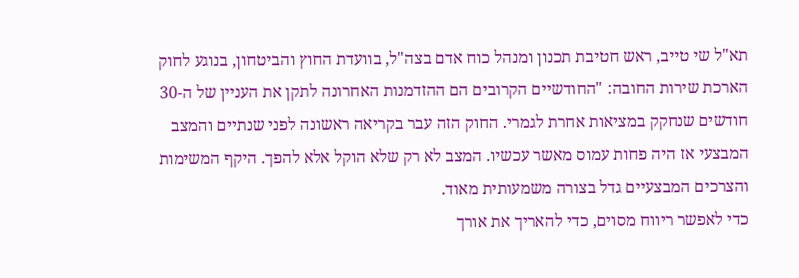תא"ל שי טייב, ראש חטיבת תכנון ומנהל כוח אדם בצה"ל, בוועדת החוץ והביטחון, בנוגע לחוק הארכת שירות החובה: "החודשיים הקרובים הם ההזדמנות האחרונה לתקן את העניין של ה-30 חודשים שנחקק במציאות אחרת לגמרי. החוק הזה עבר בקריאה ראשונה לפני שנתיים והמצב המבצעי אז היה פחות עמוס מאשר עכשיו. המצב לא רק שלא הוקל אלא להפך. היקף המשימות והצרכים המבצעיים גדל בצורה משמעותית מאוד.
כדי לאפשר ריווח מסוים, כדי להאריך את אורך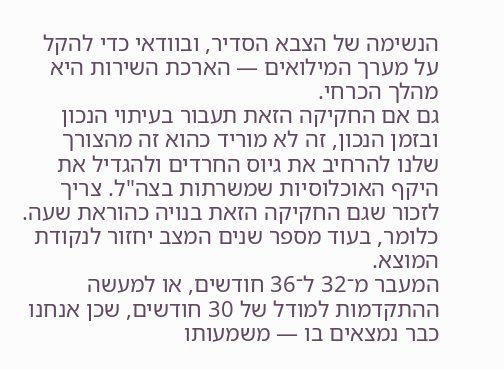הנשימה של הצבא הסדיר, ובוודאי כדי להקל על מערך המילואים — הארכת השירות היא מהלך הכרחי.
גם אם החקיקה הזאת תעבור בעיתוי הנכון ובזמן הנכון, זה לא מוריד כהוא זה מהצורך שלנו להרחיב את גיוס החרדים ולהגדיל את היקף האוכלוסיות שמשרתות בצה"ל. צריך לזכור שגם החקיקה הזאת בנויה כהוראת שעה. כלומר, בעוד מספר שנים המצב יחזור לנקודת המוצא.
המעבר מ־32 ל־36 חודשים, או למעשה ההתקדמות למודל של 30 חודשים, שכן אנחנו כבר נמצאים בו — משמעותו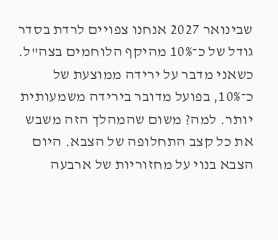שבינואר 2027 אנחנו צפויים לרדת בסדר גודל של כ־10% מהיקף הלוחמים בצה"ל.
כשאני מדבר על ירידה ממוצעת של כ־10%, בפועל מדובר בירידה משמעותית יותר. למה? משום שהמהלך הזה משבש את כל קצב התחלופה של הצבא. היום הצבא בנוי על מחזוריות של ארבעה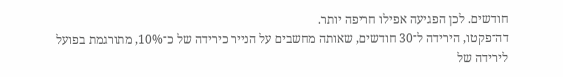חודשים. לכן הפגיעה אפילו חריפה יותר.
דה־פקטו, הירידה ל־30 חודשים, שאותה מחשבים על הנייר כירידה של כ־10%, מתורגמת בפועל לירידה של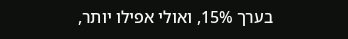בערך 15%, ואולי אפילו יותר,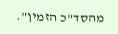מהסד"כ הזמין".